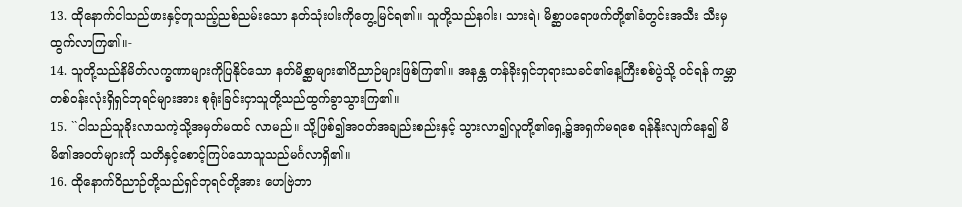13. ထိုနောက်ငါသည်ဖားနှင့်တူသည့်ညစ်ညမ်းသော နတ်သုံးပါးကိုတွေ့မြင်ရ၏။ သူတို့သည်နဂါး၊ သားရဲ၊ မိစ္ဆာပရောဖက်တို့၏ခံတွင်းအသီး သီးမှထွက်လာကြ၏။-
14. သူတို့သည်နိမိတ်လက္ခဏာများကိုပြနိုင်သော နတ်မိစ္ဆာများ၏ဝိညာဉ်များဖြစ်ကြ၏။ အနန္တ တန်ခိုးရှင်ဘုရားသခင်၏နေ့ကြီးစစ်ပွဲသို့ ဝင်ရန် ကမ္ဘာတစ်ဝန်းလုံးရှိရှင်ဘုရင်များအား စုရုံးခြင်းငှာသူတို့သည်ထွက်ခွာသွားကြ၏။
15. ``ငါသည်သူခိုးလာသကဲ့သို့အမှတ်မထင် လာမည်။ သို့ဖြစ်၍အဝတ်အချည်းစည်းနှင့် သွားလာ၍လူတို့၏ရှေ့၌အရှက်မရစေ ရန်နိုးလျက်နေ၍ မိမိ၏အဝတ်များကို သတိနှင့်စောင့်ကြပ်သောသူသည်မင်္ဂလာရှိ၏။
16. ထိုနောက်ဝိညာဉ်တို့သည်ရှင်ဘုရင်တို့အား ဟေဗြဲဘာ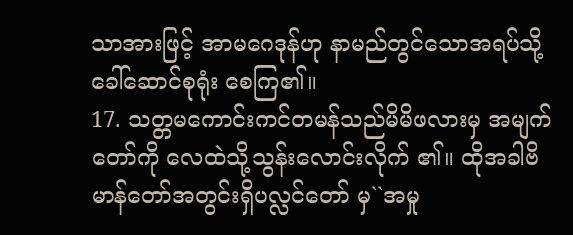သာအားဖြင့် အာမဂေဒုန်ဟု နာမည်တွင်သောအရပ်သို့ခေါ်ဆောင်စုရုံး စေကြ၏။
17. သတ္တမကောင်းကင်တမန်သည်မိမိဖလားမှ အမျက်တော်ကို လေထဲသို့သွန်းလောင်းလိုက် ၏။ ထိုအခါဗိမာန်တော်အတွင်းရှိပလ္လင်တော် မှ``အမှု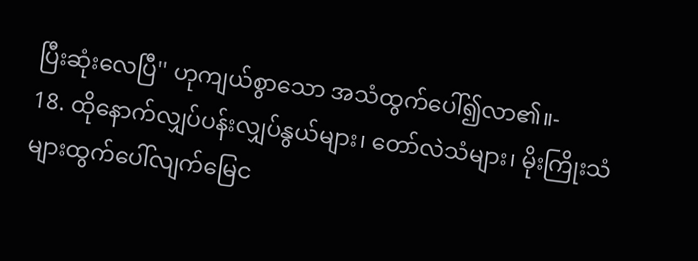ပြီးဆုံးလေပြီ'' ဟုကျယ်စွာသော အသံထွက်ပေါ်၍လာ၏။-
18. ထိုနောက်လျှပ်ပန်းလျှပ်နွယ်များ၊ တော်လဲသံများ၊ မိုးကြိုးသံများထွက်ပေါ်လျက်မြေင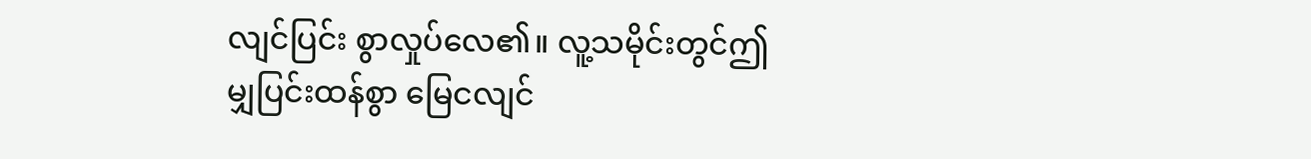လျင်ပြင်း စွာလှုပ်လေ၏။ လူ့သမိုင်းတွင်ဤမျှပြင်းထန်စွာ မြေငလျင်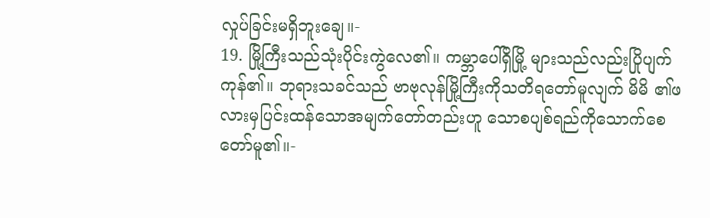လှုပ်ခြင်းမရှိဘူးချေ။-
19. မြို့ကြီးသည်သုံးပိုင်းကွဲလေ၏။ ကမ္ဘာပေါ်ရှိမြို့ များသည်လည်းပြိုပျက်ကုန်၏။ ဘုရားသခင်သည် ဗာဗုလုန်မြို့ကြီးကိုသတိရတော်မူလျက် မိမိ ၏ဖလားမှပြင်းထန်သောအမျက်တော်တည်းဟူ သောစပျစ်ရည်ကိုသောက်စေတော်မူ၏။-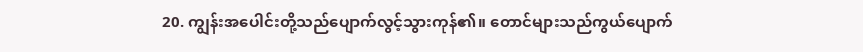20. ကျွန်းအပေါင်းတို့သည်ပျောက်လွင့်သွားကုန်၏။ တောင်များသည်ကွယ်ပျောက်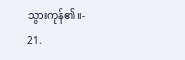သွားကုန်၏။-
21.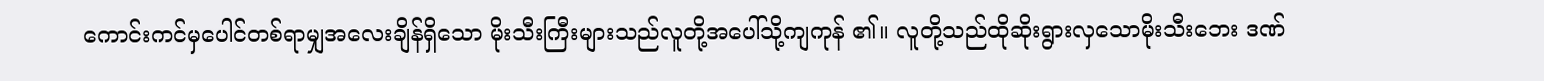ကောင်းကင်မှပေါင်တစ်ရာမျှအလေးချိန်ရှိသော မိုးသီးကြီးများသည်လူတို့အပေါ်သို့ကျကုန် ၏။ လူတို့သည်ထိုဆိုးရွားလှသောမိုးသီးဘေး ဒဏ်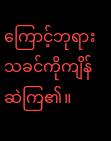ကြောင့်ဘုရားသခင်ကိုကျိန်ဆဲကြ၏။